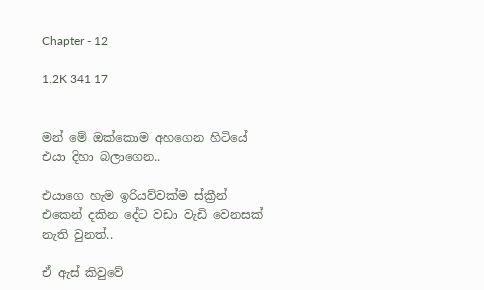Chapter - 12

1.2K 341 17


මන් මේ ඔක්කොම අහගෙන හිටියේ එයා දිහා බලාගෙන..

එයාගෙ හැම ඉරියව්වක්ම ස්ක්‍රීන් එකෙන් දකින දේට වඩා වැඩි වෙනසක් නැති වුනත්..

ඒ ඇස් කිවුවේ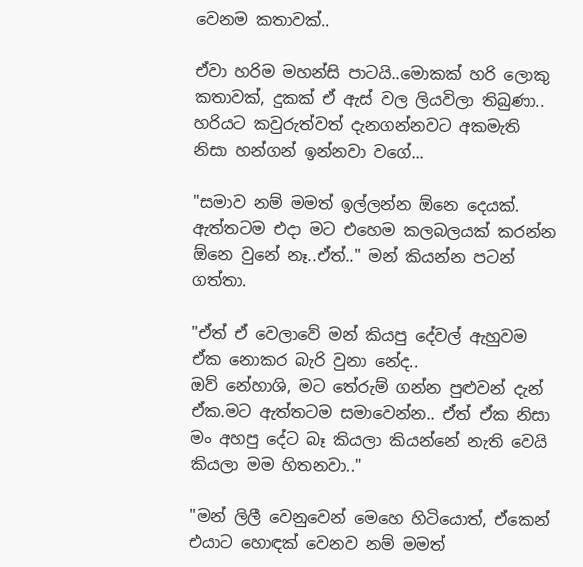වෙනම කතාවක්..

ඒවා හරිම මහන්සි පාටයි..මොකක් හරි ලොකු කතාවක්, දුකක් ඒ ඇස් වල ලියවිලා තිබුණා.. හරියට කවුරුත්වත් දැනගන්නවට අකමැති නිසා හන්ගන් ඉන්නවා වගේ...

"සමාව නම් මමත් ඉල්ලන්න ඕනෙ දෙයක්. ඇත්තටම එදා මට එහෙම කලබලයක් කරන්න ඕනෙ වුනේ නෑ..ඒත්.." මන් කියන්න පටන් ගත්තා.

"ඒත් ඒ වෙලාවේ මන් කියපු දේවල් ඇහුවම ඒක නොකර බැරි වුනා නේද..
ඔව් නේහාශි, මට තේරුම් ගන්න පුළුවන් දැන් ඒක.මට ඇත්තටම සමාවෙන්න.. ඒත් ඒක නිසා මං අහපු දේට බෑ කියලා කියන්නේ නැති වෙයි කියලා මම හිතනවා.."

"මන් ලිලී වෙනුවෙන් මෙහෙ හිටියොත්, ඒකෙන් එයාට හොඳක් වෙනව නම් මමත්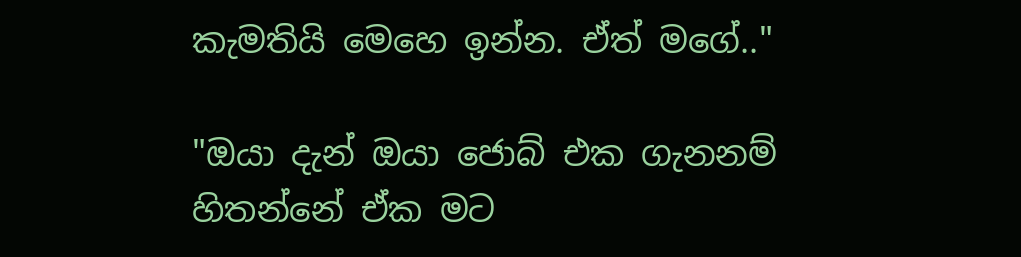කැමතියි මෙහෙ ඉන්න. ඒත් මගේ.."

"ඔයා දැන් ඔයා ජොබ් එක ගැනනම් හිතන්නේ ඒක මට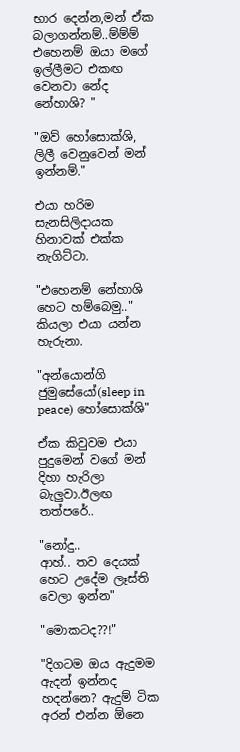භාර දෙන්න,මන් ඒක බලාගන්නම්..ම්ම්ම් එහෙනම් ඔයා මගේ ඉල්ලීමට එකඟ වෙනවා නේද නේහාශි? "

"ඔව් හෝසොක්ශි,
ලිලී වෙනුවෙන් මන් ඉන්නම්."

එයා හරිම සැනසිලිදායක හිනාවක් එක්ක නැගිට්ටා.

"එහෙනම් නේහාශි හෙට හම්බෙමු.." කියලා එයා යන්න හැරුනා.

"අන්යොන්ගි ජුමුසේයෝ(sleep in peace) හෝසොක්ශි"

ඒක කිවුවම එයා පුදුමෙන් වගේ මන් දිහා හැරිලා බැලුවා.ඊලඟ තත්පරේ..

"නෝදු..
ආහ්.. තව දෙයක් හෙට උදේම ලෑස්ති වෙලා ඉන්න"

"මොකටද??!"

"දිගටම ඔය ඇදුමම ඇදන් ඉන්නද හදන්නෙ? ඇදුම් ටික අරන් එන්න ඕනෙ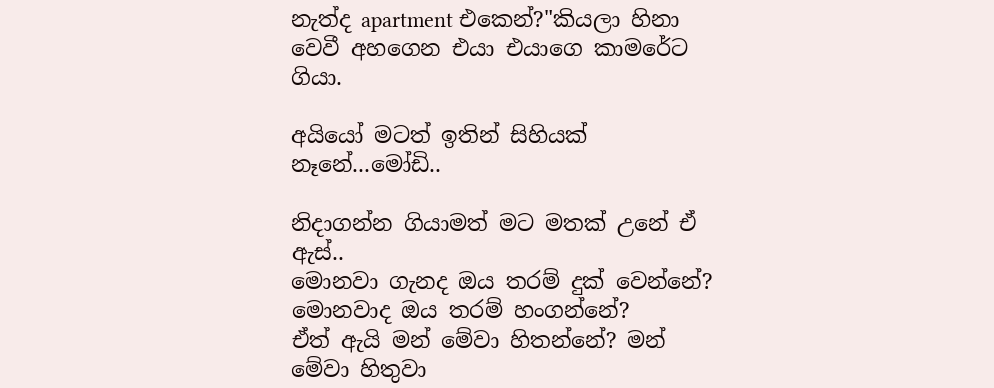නැත්ද apartment එකෙන්?"කියලා හිනා වෙවී අහගෙන එයා එයාගෙ කාමරේට ගියා.

අයියෝ මටත් ඉතින් සිහියක් නෑනේ...මෝඩි..

නිදාගන්න ගියාමත් මට මතක් උනේ ඒ ඇස්..
මොනවා ගැනද ඔය තරම් දුක් වෙන්නේ? මොනවාද ඔය තරම් හංගන්නේ?
ඒත් ඇයි මන් මේවා හිතන්නේ? මන් මේවා හිතුවා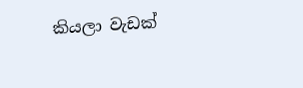කියලා වැඩක්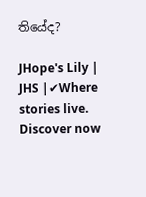තියේද?

JHope's Lily | JHS |✔Where stories live. Discover now